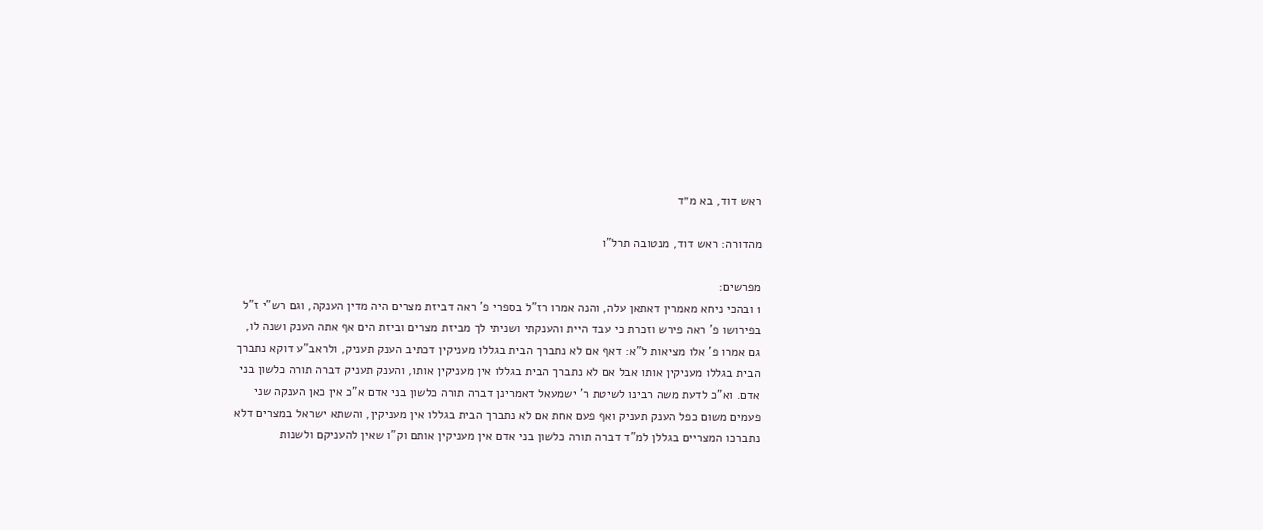ראש דוד, בא מ״ד

מהדורה: ראש דוד, מנטובה תרל"ו

מפרשים:
1 ובהכי ניחא מאמרין דאתאן עלה, והנה אמרו רז"ל בספרי פ' ראה דביזת מצרים היה מדין הענקה, וגם רש"י ז"ל בפירושו פ' ראה פירש וזכרת כי עבד היית והענקתי ושניתי לך מביזת מצרים וביזת הים אף אתה הענק ושנה לו, גם אמרו פ' אלו מציאות ל"א: דאף אם לא נתברך הבית בגללו מעניקין דכתיב הענק תעניק, ולראב"ע דוקא נתברך הבית בגללו מעניקין אותו אבל אם לא נתברך הבית בגללו אין מעניקין אותו, והענק תעניק דברה תורה כלשון בני אדם. וא"כ לדעת משה רבינו לשיטת ר' ישמעאל דאמרינן דברה תורה כלשון בני אדם א"כ אין כאן הענקה שני פעמים משום כפל הענק תעניק ואף פעם אחת אם לא נתברך הבית בגללו אין מעניקין, והשתא ישראל במצרים דלא נתברכו המצריים בגללן למ"ד דברה תורה כלשון בני אדם אין מעניקין אותם וק"ו שאין להעניקם ולשנות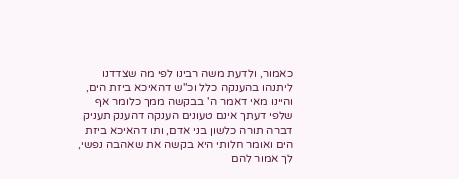כאמור, ולדעת משה רבינו לפי מה שצדדנו ליתנהו בהענקה כלל וכ"ש דהאיכא ביזת הים, והיינו מאי דאמר ה' בבקשה ממך כלומר אף שלפי דעתך אינם טעונים הענקה דהענק תעניק דברה תורה כלשון בני אדם, ותו דהאיכא ביזת הים ואומר חלותי היא בקשה את שאהבה נפשי, לך אמור להם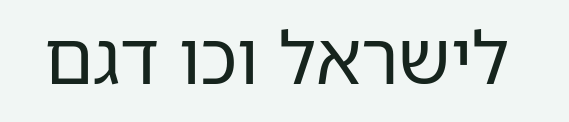לישראל וכו דגם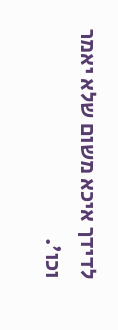לדידך איכא משום שלא יאמר וכו'.